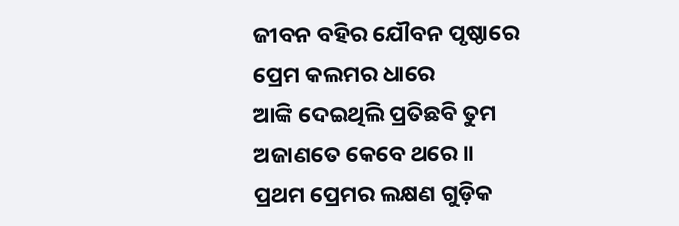ଜୀବନ ବହିର ଯୌବନ ପୃଷ୍ଠାରେ
ପ୍ରେମ କଲମର ଧାରେ
ଆଙ୍କି ଦେଇଥିଲି ପ୍ରତିଛବି ତୁମ
ଅଜାଣତେ କେବେ ଥରେ ॥
ପ୍ରଥମ ପ୍ରେମର ଲକ୍ଷଣ ଗୁଡ଼ିକ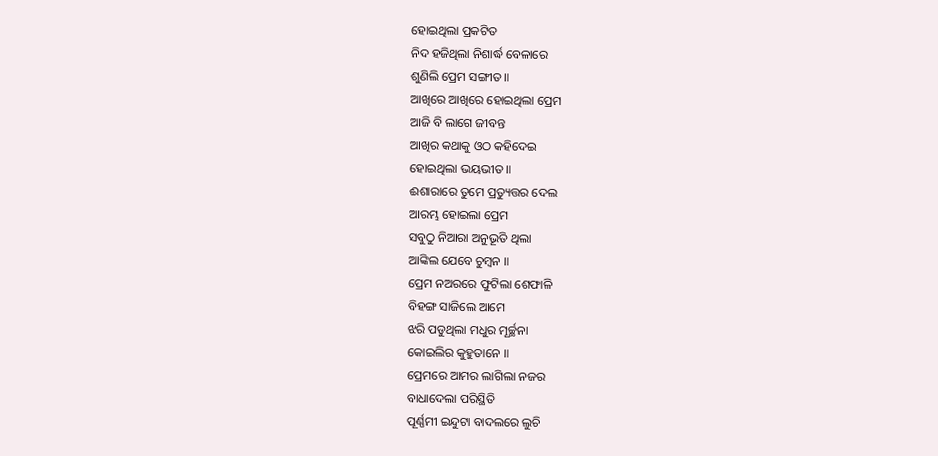ହୋଇଥିଲା ପ୍ରକଟିତ
ନିଦ ହଜିଥିଲା ନିଶାର୍ଦ୍ଧ ବେଳାରେ
ଶୁଣିଲି ପ୍ରେମ ସଙ୍ଗୀତ ॥
ଆଖିରେ ଆଖିରେ ହୋଇଥିଲା ପ୍ରେମ
ଆଜି ବି ଲାଗେ ଜୀବନ୍ତ
ଆଖିର କଥାକୁ ଓଠ କହିଦେଇ
ହୋଇଥିଲା ଭୟଭୀତ ॥
ଈଶାରାରେ ତୁମେ ପ୍ରତ୍ୟୁତ୍ତର ଦେଲ
ଆରମ୍ଭ ହୋଇଲା ପ୍ରେମ
ସବୁଠୁ ନିଆରା ଅନୁଭୂତି ଥିଲା
ଆଙ୍କିଲ ଯେବେ ଚୁମ୍ବନ ॥
ପ୍ରେମ ନଅରରେ ଫୁଟିଲା ଶେଫାଳି
ବିହଙ୍ଗ ସାଜିଲେ ଆମେ
ଝରି ପଡୁଥିଲା ମଧୁର ମୂର୍ଚ୍ଛନା
କୋଇଲିର କୁହୁତାନେ ॥
ପ୍ରେମରେ ଆମର ଲାଗିଲା ନଜର
ବାଧାଦେଲା ପରିସ୍ଥିତି
ପୂର୍ଣ୍ଣମୀ ଇନ୍ଦୁଟା ବାଦଲରେ ଲୁଚି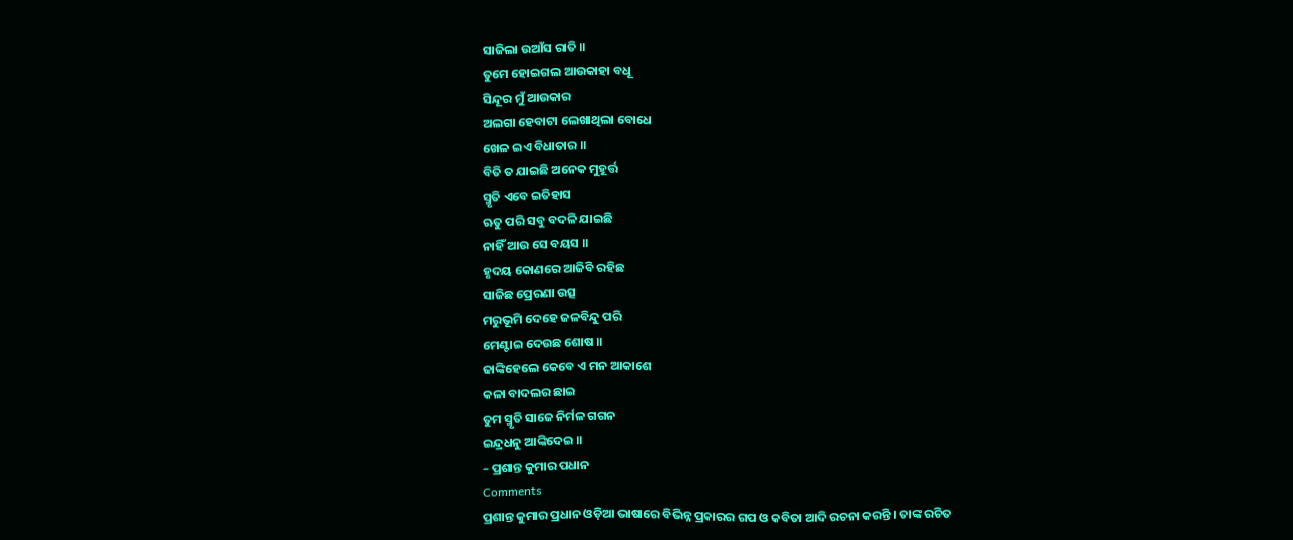ସାଜିଲା ଉଆଁସ ରାତି ॥
ତୁମେ ହୋଇଗଲ ଆଉକାହା ବଧୂ
ସିନ୍ଦୂର ମୁଁ ଆଉକାର
ଅଲଗା ହେବାଟା ଲେଖାଥିଲା ବୋଧେ
ଖେଳ ଇଏ ବିଧାତାର ॥
ବିତି ତ ଯାଇଛି ଅନେକ ମୁହୂର୍ତ୍ତ
ସ୍ମୃତି ଏବେ ଇତିହାସ
ଋତୁ ପରି ସବୁ ବଦଳି ଯାଇଛି
ନାହିଁ ଆଉ ସେ ବୟସ ॥
ହୃଦୟ କୋଣରେ ଆଜିବି ରହିଛ
ସାଜିଛ ପ୍ରେରଣା ଉତ୍ସ
ମରୁଭୂମି ଦେହେ ଜଳବିନ୍ଦୁ ପରି
ମେଣ୍ଟାଇ ଦେଉଛ ଶୋଷ ॥
ଢାଙ୍କିହେଲେ କେବେ ଏ ମନ ଆକାଶେ
କଳା ବାଦଲର ଛାଇ
ତୁମ ସ୍ମୃତି ସାଜେ ନିର୍ମଳ ଗଗନ
ଇନ୍ଦ୍ରଧନୁ ଆଙ୍କିଦେଇ ॥
– ପ୍ରଶାନ୍ତ କୁମାର ପଧାନ
Comments
ପ୍ରଶାନ୍ତ କୁମାର ପ୍ରଧାନ ଓଡ଼ିଆ ଭାଷାରେ ବିଭିନ୍ନ ପ୍ରକାରର ଗପ ଓ କବିତା ଆଦି ରଚନା କରନ୍ତି । ତାଙ୍କ ରଚିତ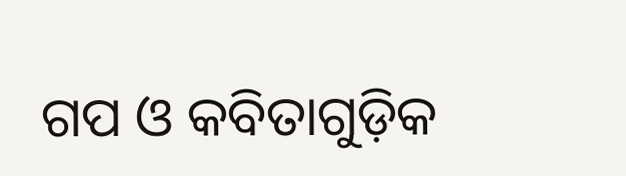ଗପ ଓ କବିତାଗୁଡ଼ିକ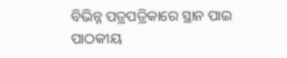ବିଭିନ୍ନ ପତ୍ରପତ୍ରିକାରେ ସ୍ଥାନ ପାଇ ପାଠକୀୟ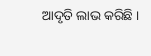ଆଦୃତି ଲାଭ କରିଛି ।